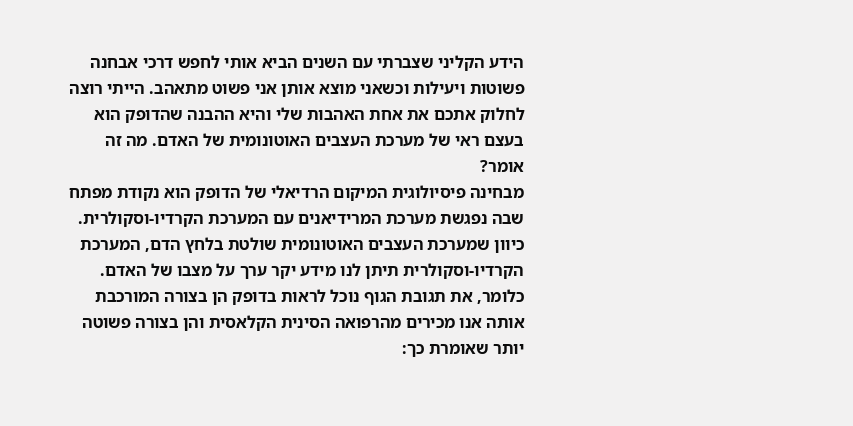הידע הקליני שצברתי עם השנים הביא אותי לחפש דרכי אבחנה פשוטות ויעילות וכשאני מוצא אותן אני פשוט מתאהב. הייתי רוצה לחלוק אתכם את אחת האהבות שלי והיא ההבנה שהדופק הוא בעצם ראי של מערכת העצבים האוטונומית של האדם. מה זה אומר?
מבחינה פיסיולוגית המיקום הרדיאלי של הדופק הוא נקודת מפתח שבה נפגשת מערכת המרידיאנים עם המערכת הקרדיו-וסקולרית. כיוון שמערכת העצבים האוטונומית שולטת בלחץ הדם, המערכת הקרדיו-וסקולרית תיתן לנו מידע יקר ערך על מצבו של האדם. כלומר, את תגובת הגוף נוכל לראות בדופק הן בצורה המורכבת אותה אנו מכירים מהרפואה הסינית הקלאסית והן בצורה פשוטה יותר שאומרת כך: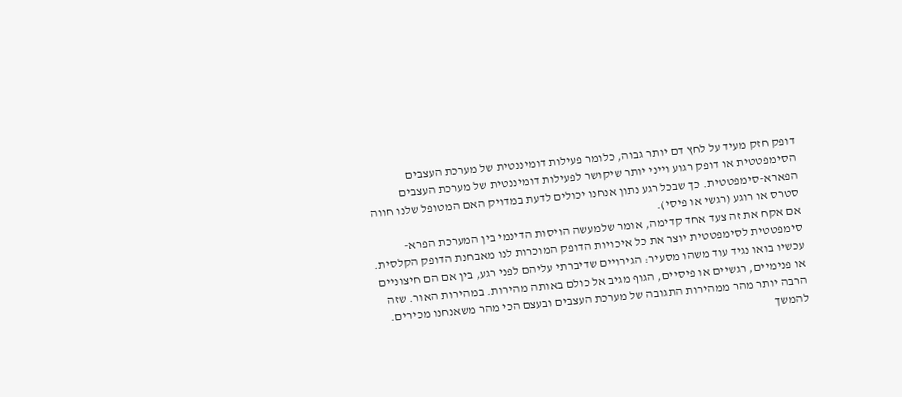דופק חזק מעיד על לחץ דם יותר גבוה, כלומר פעילות דומיננטית של מערכת העצבים הסימפטטית או דופק רגוע וייני יותר שיקושר לפעילות דומיננטית של מערכת העצבים הפארא-סימפטטית. כך שבכל רגע נתון אנחנו יכולים לדעת במדויק האם המטופל שלנו חווה סטרס או רוגע (רגשי או פיסי).
אם אקח את זה צעד אחד קדימה, אומר שלמעשה הויסות הדינמי בין המערכת הפרא-סימפטטית לסימפטטית יוצר את כל איכויות הדופק המוכרות לנו מאבחנת הדופק הקלסית.
עכשיו בואו נגיד עוד משהו מסעיר: הגירויים שדיברתי עליהם לפני רגע, בין אם הם חיצוניים או פנימיים, רגשיים או פיסיים, הגוף מגיב אל כולם באותה מהירות. במהירות האור. שזה הרבה יותר מהר ממהירות התגובה של מערכת העצבים ובעצם הכי מהר משאנחנו מכירים.
להמשך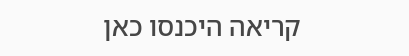קריאה היכנסו כאן